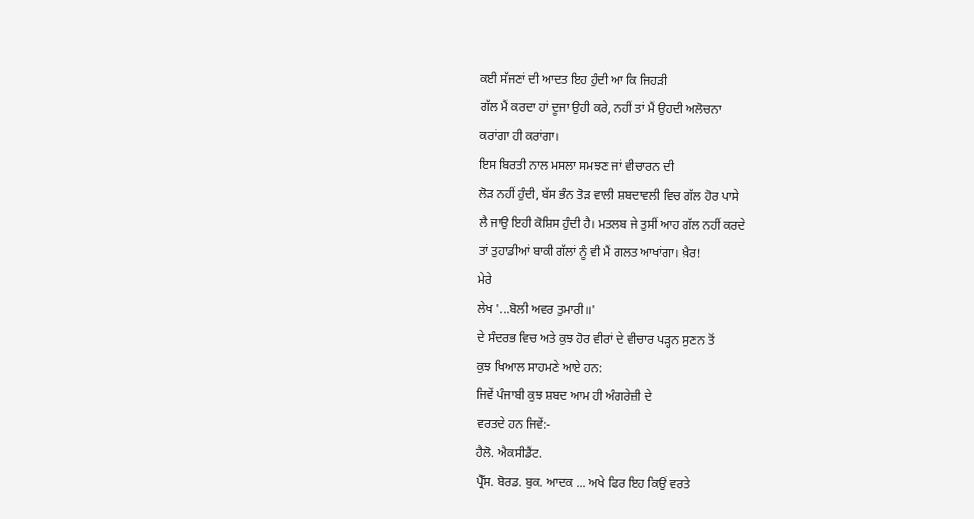ਕਈ ਸੱਜਣਾਂ ਦੀ ਆਦਤ ਇਹ ਹੁੰਦੀ ਆ ਕਿ ਜਿਹੜੀ
ਗੱਲ ਮੈਂ ਕਰਦਾ ਹਾਂ ਦੂਜਾ ਉਹੀ ਕਰੇ, ਨਹੀਂ ਤਾਂ ਮੈਂ ਉਹਦੀ ਅਲੋਚਨਾ
ਕਰਾਂਗਾ ਹੀ ਕਰਾਂਗਾ।
ਇਸ ਬਿਰਤੀ ਨਾਲ ਮਸਲਾ ਸਮਝਣ ਜਾਂ ਵੀਚਾਰਨ ਦੀ
ਲੋੜ ਨਹੀਂ ਹੁੰਦੀ, ਬੱਸ ਭੰਨ ਤੋੜ ਵਾਲੀ ਸ਼ਬਦਾਵਲੀ ਵਿਚ ਗੱਲ ਹੋਰ ਪਾਸੇ
ਲੈ ਜਾਉ ਇਹੀ ਕੋਸ਼ਿਸ ਹੁੰਦੀ ਹੈ। ਮਤਲਬ ਜੇ ਤੁਸੀਂ ਆਹ ਗੱਲ ਨਹੀਂ ਕਰਦੇ
ਤਾਂ ਤੁਹਾਡੀਆਂ ਬਾਕੀ ਗੱਲਾਂ ਨੂੰ ਵੀ ਮੈਂ ਗਲਤ ਆਖਾਂਗਾ। ਖ਼ੈਰ!
ਮੇਰੇ
ਲੇਖ '...ਬੋਲੀ ਅਵਰ ਤੁਮਾਰੀ॥'
ਦੇ ਸੰਦਰਭ ਵਿਚ ਅਤੇ ਕੁਝ ਹੋਰ ਵੀਰਾਂ ਦੇ ਵੀਚਾਰ ਪੜ੍ਹਨ ਸੁਣਨ ਤੋਂ
ਕੁਝ ਖਿਆਲ ਸਾਹਮਣੇ ਆਏ ਹਨ:
ਜਿਵੇਂ ਪੰਜਾਬੀ ਕੁਝ ਸ਼ਬਦ ਆਮ ਹੀ ਅੰਗਰੇਜ਼ੀ ਦੇ
ਵਰਤਦੇ ਹਨ ਜਿਵੇਂ:-
ਹੈਲੋ. ਐਕਸੀਡੈਂਟ.
ਪ੍ਰੈੱਸ. ਬੋਰਡ. ਬੁਕ. ਆਦਕ ... ਅਖੇ ਫਿਰ ਇਹ ਕਿਉਂ ਵਰਤੇ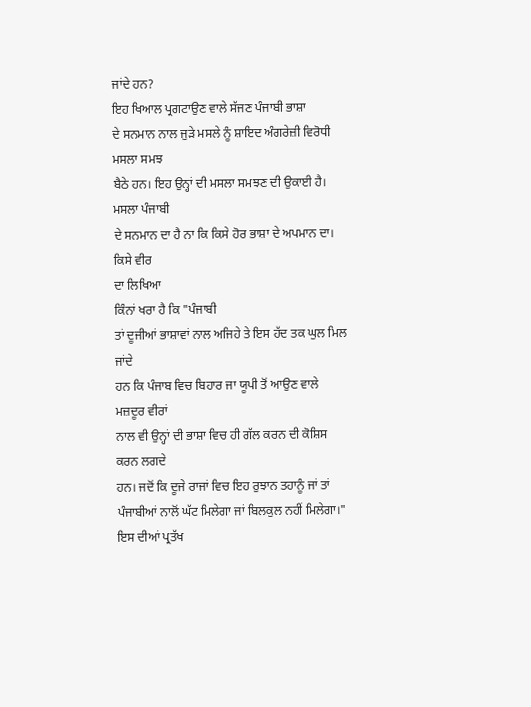ਜਾਂਦੇ ਹਨ?
ਇਹ ਖਿਆਲ ਪ੍ਰਗਟਾਉਣ ਵਾਲੇ ਸੱਜਣ ਪੰਜਾਬੀ ਭਾਸ਼ਾ
ਦੇ ਸਨਮਾਨ ਨਾਲ ਜੁੜੇ ਮਸਲੇ ਨੂੰ ਸ਼ਾਇਦ ਅੰਗਰੇਜ਼ੀ ਵਿਰੋਧੀ ਮਸਲਾ ਸਮਝ
ਬੈਠੇ ਹਨ। ਇਹ ਉਨ੍ਹਾਂ ਦੀ ਮਸਲਾ ਸਮਝਣ ਦੀ ਉਕਾਈ ਹੈ। ਮਸਲਾ ਪੰਜਾਬੀ
ਦੇ ਸਨਮਾਨ ਦਾ ਹੈ ਨਾ ਕਿ ਕਿਸੇ ਹੋਰ ਭਾਸ਼ਾ ਦੇ ਅਪਮਾਨ ਦਾ। ਕਿਸੇ ਵੀਰ
ਦਾ ਲਿਖਿਆ
ਕਿੰਨਾਂ ਖਰਾ ਹੈ ਕਿ "ਪੰਜਾਬੀ
ਤਾਂ ਦੂਜੀਆਂ ਭਾਸ਼ਾਵਾਂ ਨਾਲ ਅਜਿਹੇ ਤੇ ਇਸ ਹੱਦ ਤਕ ਘੁਲ ਮਿਲ ਜਾਂਦੇ
ਹਨ ਕਿ ਪੰਜਾਬ ਵਿਚ ਬਿਹਾਰ ਜਾ ਯੂਪੀ ਤੋਂ ਆਉਣ ਵਾਲੇ ਮਜ਼ਦੂਰ ਵੀਰਾਂ
ਨਾਲ ਵੀ ਉਨ੍ਹਾਂ ਦੀ ਭਾਸ਼ਾ ਵਿਚ ਹੀ ਗੱਲ ਕਰਨ ਦੀ ਕੋਸ਼ਿਸ ਕਰਨ ਲਗਦੇ
ਹਨ। ਜਦੋਂ ਕਿ ਦੂਜੇ ਰਾਜਾਂ ਵਿਚ ਇਹ ਰੁਝਾਨ ਤਹਾਨੂੰ ਜਾਂ ਤਾਂ
ਪੰਜਾਬੀਆਂ ਨਾਲੋਂ ਘੱਟ ਮਿਲੇਗਾ ਜਾਂ ਬਿਲਕੁਲ ਨਹੀਂ ਮਿਲੇਗਾ।"
ਇਸ ਦੀਆਂ ਪ੍ਰਤੱਖ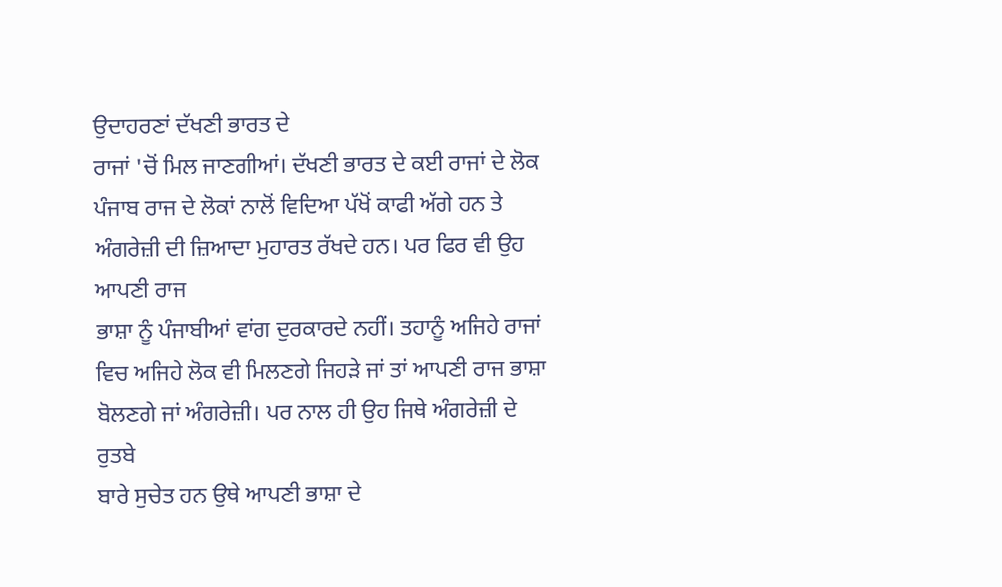ਉਦਾਹਰਣਾਂ ਦੱਖਣੀ ਭਾਰਤ ਦੇ
ਰਾਜਾਂ 'ਚੋਂ ਮਿਲ ਜਾਣਗੀਆਂ। ਦੱਖਣੀ ਭਾਰਤ ਦੇ ਕਈ ਰਾਜਾਂ ਦੇ ਲੋਕ
ਪੰਜਾਬ ਰਾਜ ਦੇ ਲੋਕਾਂ ਨਾਲੋਂ ਵਿਦਿਆ ਪੱਖੋਂ ਕਾਫੀ ਅੱਗੇ ਹਨ ਤੇ
ਅੰਗਰੇਜ਼ੀ ਦੀ ਜ਼ਿਆਦਾ ਮੁਹਾਰਤ ਰੱਖਦੇ ਹਨ। ਪਰ ਫਿਰ ਵੀ ਉਹ ਆਪਣੀ ਰਾਜ
ਭਾਸ਼ਾ ਨੂੰ ਪੰਜਾਬੀਆਂ ਵਾਂਗ ਦੁਰਕਾਰਦੇ ਨਹੀਂ। ਤਹਾਨੂੰ ਅਜਿਹੇ ਰਾਜਾਂ
ਵਿਚ ਅਜਿਹੇ ਲੋਕ ਵੀ ਮਿਲਣਗੇ ਜਿਹੜੇ ਜਾਂ ਤਾਂ ਆਪਣੀ ਰਾਜ ਭਾਸ਼ਾ
ਬੋਲਣਗੇ ਜਾਂ ਅੰਗਰੇਜ਼ੀ। ਪਰ ਨਾਲ ਹੀ ਉਹ ਜਿਥੇ ਅੰਗਰੇਜ਼ੀ ਦੇ ਰੁਤਬੇ
ਬਾਰੇ ਸੁਚੇਤ ਹਨ ਉਥੇ ਆਪਣੀ ਭਾਸ਼ਾ ਦੇ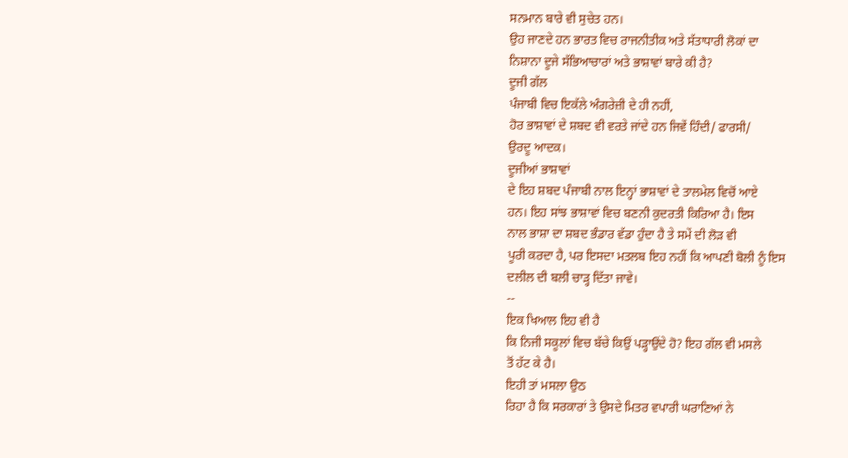ਸਨਮਾਨ ਬਾਰੇ ਵੀ ਸੁਚੇਤ ਹਨ।
ਉਹ ਜਾਣਦੇ ਹਨ ਭਾਰਤ ਵਿਚ ਰਾਜਨੀਤੀਕ ਅਤੇ ਸੱਤਾਧਾਰੀ ਲੋਕਾਂ ਦਾ
ਨਿਸ਼ਾਨਾ ਦੂਜੇ ਸੱਭਿਆਚਾਰਾਂ ਅਤੇ ਭਾਸ਼ਾਵਾਂ ਬਾਰੇ ਕੀ ਹੈ?
ਦੂਜੀ ਗੱਲ
ਪੰਜਾਬੀ ਵਿਚ ਇਕੱਲੇ ਅੰਗਰੇਜ਼ੀ ਦੇ ਹੀ ਨਹੀਂ,
ਹੋਰ ਭਾਸ਼ਾਵਾਂ ਦੇ ਸ਼ਬਦ ਵੀ ਵਰਤੇ ਜਾਂਦੇ ਹਨ ਜਿਵੇਂ ਹਿੰਦੀ/ ਫਾਰਸੀ/
ਉਰਦੂ ਆਦਕ।
ਦੂਜੀਆਂ ਭਾਸ਼ਾਵਾਂ
ਦੇ ਇਹ ਸ਼ਬਦ ਪੰਜਾਬੀ ਨਾਲ ਇਨ੍ਹਾਂ ਭਾਸ਼ਾਵਾਂ ਦੇ ਤਾਲਮੇਲ ਵਿਚੋਂ ਆਏ
ਹਨ। ਇਹ ਸਾਂਝ ਭਾਸ਼ਾਵਾਂ ਵਿਚ ਬਣਨੀ ਕੁਦਰਤੀ ਕਿਰਿਆ ਹੈ। ਇਸ
ਨਾਲ ਭਾਸ਼ਾ ਦਾ ਸ਼ਬਦ ਭੰਡਾਰ ਵੱਡਾ ਹੁੰਦਾ ਹੈ ਤੇ ਸਮੇਂ ਦੀ ਲੋੜ ਵੀ
ਪੂਰੀ ਕਰਦਾ ਹੈ, ਪਰ ਇਸਦਾ ਮਤਲਬ ਇਹ ਨਹੀਂ ਕਿ ਆਪਣੀ ਬੋਲੀ ਨੂੰ ਇਸ
ਦਲੀਲ ਦੀ ਬਲੀ ਚਾੜ੍ਹ ਦਿੱਤਾ ਜਾਵੇ।
--
ਇਕ ਖਿਆਲ ਇਹ ਵੀ ਹੈ
ਕਿ ਨਿਜੀ ਸਕੂਲਾਂ ਵਿਚ ਬੱਚੇ ਕਿਉਂ ਪੜ੍ਹਾਉਂਦੇ ਹੋ? ਇਹ ਗੱਲ ਵੀ ਮਸਲੇ
ਤੋਂ ਹੱਟ ਕੇ ਹੈ।
ਇਹੀ ਤਾਂ ਮਸਲਾ ਉਠ
ਰਿਹਾ ਹੈ ਕਿ ਸਰਕਾਰਾਂ ਤੇ ਉਸਦੇ ਮਿਤਰ ਵਪਾਰੀ ਘਰਾਣਿਆਂ ਨੇ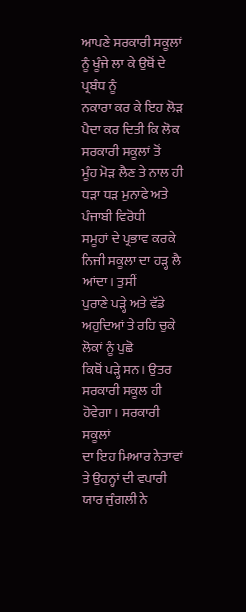ਆਪਣੇ ਸਰਕਾਰੀ ਸਕੂਲਾਂ ਨੂੰ ਖੂੰਜੇ ਲਾ ਕੇ ਉਥੋਂ ਦੇ ਪ੍ਰਬੰਧ ਨੂੰ
ਨਕਾਰਾ ਕਰ ਕੇ ਇਹ ਲੋੜ ਪੈਦਾ ਕਰ ਦਿਤੀ ਕਿ ਲੋਕ ਸਰਕਾਰੀ ਸਕੂਲਾਂ ਤੋਂ
ਮੂੰਹ ਮੋੜ ਲੈਣ ਤੇ ਨਾਲ ਹੀ ਧੜਾ ਧੜ ਮੁਨਾਫੇ ਅਤੇ ਪੰਜਾਬੀ ਵਿਰੋਧੀ
ਸਮੂਹਾਂ ਦੇ ਪ੍ਰਭਾਵ ਕਰਕੇ ਨਿਜੀ ਸਕੂਲਾ ਦਾ ਹੜ੍ਹ ਲੈ ਆਂਦਾ। ਤੁਸੀਂ
ਪੁਰਾਣੇ ਪੜ੍ਹੇ ਅਤੇ ਵੱਡੇ ਅਹੁਦਿਆਂ ਤੇ ਰਹਿ ਚੁਕੇ ਲੋਕਾਂ ਨੂੰ ਪੁਛੋ
ਕਿਥੋਂ ਪੜ੍ਹੇ ਸਨ। ਉਤਰ ਸਰਕਾਰੀ ਸਕੂਲ ਹੀ ਹੋਵੇਗਾ। ਸਰਕਾਰੀ ਸਕੂਲਾਂ
ਦਾ ਇਹ ਮਿਆਰ ਨੇਤਾਵਾਂ ਤੇ ਉਹਨ੍ਹਾਂ ਦੀ ਵਪਾਰੀ ਯਾਰ ਜੁੰਗਲੀ ਨੇ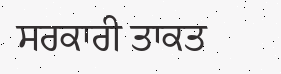ਸਰਕਾਰੀ ਤਾਕਤ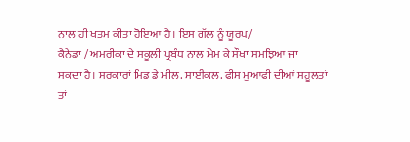ਨਾਲ ਹੀ ਖਤਮ ਕੀਤਾ ਹੋਇਆ ਹੈ। ਇਸ ਗੱਲ ਨੂੰ ਯੂਰਪ/
ਕੈਨੇਡਾ / ਅਮਰੀਕਾ ਦੇ ਸਕੂਲੀ ਪ੍ਰਬੰਧ ਨਾਲ ਮੇਮ ਕੇ ਸੌਖਾ ਸਮਝਿਆ ਜਾ
ਸਕਦਾ ਹੈ। ਸਰਕਾਰਾਂ ਮਿਡ ਡੇ ਮੀਲ. ਸਾਈਕਲ. ਫੀਸ ਮੁਆਫੀ ਦੀਆਂ ਸਹੂਲਤਾਂ
ਤਾਂ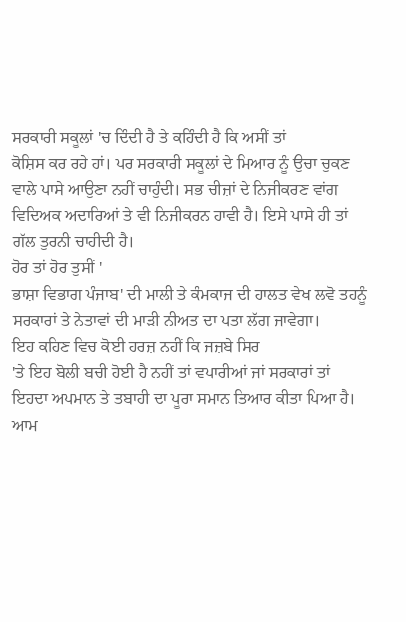ਸਰਕਾਰੀ ਸਕੂਲਾਂ 'ਚ ਦਿੰਦੀ ਹੈ ਤੇ ਕਹਿੰਦੀ ਹੈ ਕਿ ਅਸੀਂ ਤਾਂ
ਕੋਸ਼ਿਸ ਕਰ ਰਹੇ ਹਾਂ। ਪਰ ਸਰਕਾਰੀ ਸਕੂਲਾਂ ਦੇ ਮਿਆਰ ਨੂੰ ਉਚਾ ਚੁਕਣ
ਵਾਲੇ ਪਾਸੇ ਆਉਣਾ ਨਹੀਂ ਚਾਹੁੰਦੀ। ਸਭ ਚੀਜ਼ਾਂ ਦੇ ਨਿਜੀਕਰਣ ਵਾਂਗ
ਵਿਦਿਅਕ ਅਦਾਰਿਆਂ ਤੇ ਵੀ ਨਿਜੀਕਰਨ ਹਾਵੀ ਹੈ। ਇਸੇ ਪਾਸੇ ਹੀ ਤਾਂ
ਗੱਲ ਤੁਰਨੀ ਚਾਹੀਦੀ ਹੈ।
ਹੋਰ ਤਾਂ ਹੋਰ ਤੁਸੀਂ '
ਭਾਸ਼ਾ ਵਿਭਾਗ ਪੰਜਾਬ' ਦੀ ਮਾਲੀ ਤੇ ਕੰਮਕਾਜ ਦੀ ਹਾਲਤ ਵੇਖ ਲਵੋ ਤਹਨੂੰ
ਸਰਕਾਰਾਂ ਤੇ ਨੇਤਾਵਾਂ ਦੀ ਮਾੜੀ ਨੀਅਤ ਦਾ ਪਤਾ ਲੱਗ ਜਾਵੇਗਾ।
ਇਹ ਕਹਿਣ ਵਿਚ ਕੋਈ ਹਰਜ਼ ਨਹੀਂ ਕਿ ਜਜ਼ਬੇ ਸਿਰ
'ਤੇ ਇਹ ਬੋਲੀ ਬਚੀ ਹੋਈ ਹੈ ਨਹੀਂ ਤਾਂ ਵਪਾਰੀਆਂ ਜਾਂ ਸਰਕਾਰਾਂ ਤਾਂ
ਇਹਦਾ ਅਪਮਾਨ ਤੇ ਤਬਾਹੀ ਦਾ ਪੂਰਾ ਸਮਾਨ ਤਿਆਰ ਕੀਤਾ ਪਿਆ ਹੈ। ਆਮ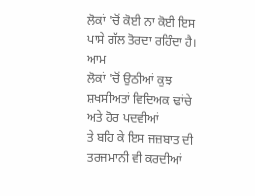ਲੋਕਾਂ 'ਚੋਂ ਕੋਈ ਨਾ ਕੋਈ ਇਸ ਪਾਸੇ ਗੱਲ ਤੋਰਦਾ ਰਹਿੰਦਾ ਹੈ। ਆਮ
ਲੋਕਾਂ 'ਚੋਂ ਉਠੀਆਂ ਕੁਝ ਸ਼ਖਸੀਅਤਾਂ ਵਿਦਿਅਕ ਢਾਂਚੇ ਅਤੇ ਹੋਰ ਪਦਵੀਆਂ
ਤੇ ਬਹਿ ਕੇ ਇਸ ਜਜ਼ਬਾਤ ਦੀ ਤਰਜਮਾਨੀ ਵੀ ਕਰਦੀਆਂ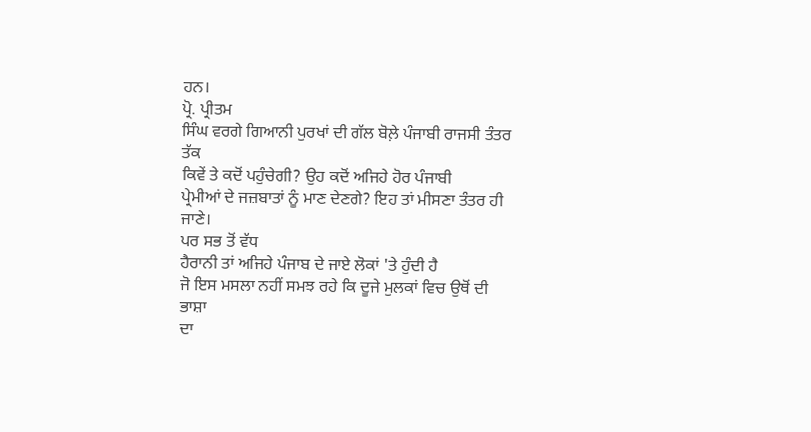ਹਨ।
ਪ੍ਰੋ. ਪ੍ਰੀਤਮ
ਸਿੰਘ ਵਰਗੇ ਗਿਆਨੀ ਪੁਰਖਾਂ ਦੀ ਗੱਲ ਬੋਲ਼ੇ ਪੰਜਾਬੀ ਰਾਜਸੀ ਤੰਤਰ ਤੱਕ
ਕਿਵੇਂ ਤੇ ਕਦੋਂ ਪਹੁੰਚੇਗੀ? ਉਹ ਕਦੋਂ ਅਜਿਹੇ ਹੋਰ ਪੰਜਾਬੀ
ਪ੍ਰੇਮੀਆਂ ਦੇ ਜਜ਼ਬਾਤਾਂ ਨੂੰ ਮਾਣ ਦੇਣਗੇ? ਇਹ ਤਾਂ ਮੀਸਣਾ ਤੰਤਰ ਹੀ
ਜਾਣੇ।
ਪਰ ਸਭ ਤੋਂ ਵੱਧ
ਹੈਰਾਨੀ ਤਾਂ ਅਜਿਹੇ ਪੰਜਾਬ ਦੇ ਜਾਏ ਲੋਕਾਂ 'ਤੇ ਹੁੰਦੀ ਹੈ
ਜੋ ਇਸ ਮਸਲਾ ਨਹੀਂ ਸਮਝ ਰਹੇ ਕਿ ਦੂਜੇ ਮੁਲਕਾਂ ਵਿਚ ਉਥੋਂ ਦੀ ਭਾਸ਼ਾ
ਦਾ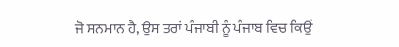ਜੋ ਸਨਮਾਨ ਹੈ, ਉਸ ਤਰਾਂ ਪੰਜਾਬੀ ਨੂੰ ਪੰਜਾਬ ਵਿਚ ਕਿਉਂ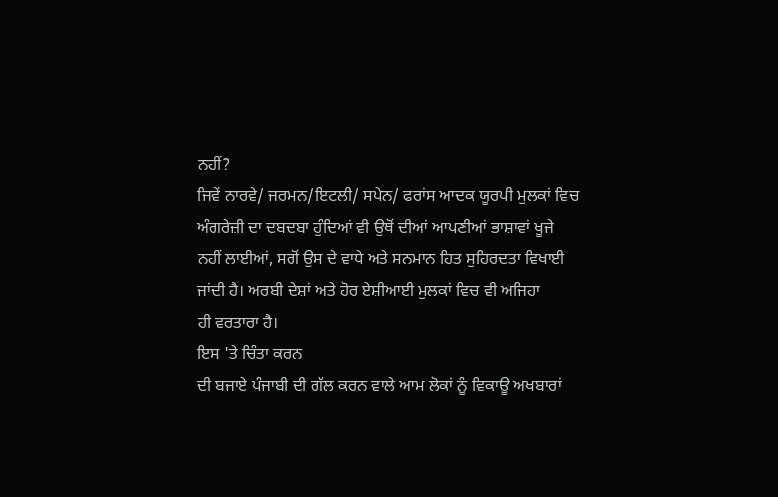ਨਹੀਂ?
ਜਿਵੇਂ ਨਾਰਵੇ/ ਜਰਮਨ/ਇਟਲੀ/ ਸਪੇਨ/ ਫਰਾਂਸ ਆਦਕ ਯੂਰਪੀ ਮੁਲਕਾਂ ਵਿਚ
ਅੰਗਰੇਜ਼ੀ ਦਾ ਦਬਦਬਾ ਹੁੰਦਿਆਂ ਵੀ ਉਥੋਂ ਦੀਆਂ ਆਪਣੀਆਂ ਭਾਸ਼ਾਵਾਂ ਖੂਜੇ
ਨਹੀਂ ਲਾਈਆਂ, ਸਗੋਂ ਉਸ ਦੇ ਵਾਧੇ ਅਤੇ ਸਨਮਾਨ ਹਿਤ ਸੁਹਿਰਦਤਾ ਵਿਖਾਈ
ਜਾਂਦੀ ਹੈ। ਅਰਬੀ ਦੇਸ਼ਾਂ ਅਤੇ ਹੋਰ ਏਸ਼ੀਆਈ ਮੁਲਕਾਂ ਵਿਚ ਵੀ ਅਜਿਹਾ
ਹੀ ਵਰਤਾਰਾ ਹੈ।
ਇਸ 'ਤੇ ਚਿੰਤਾ ਕਰਨ
ਦੀ ਬਜਾਏ ਪੰਜਾਬੀ ਦੀ ਗੱਲ ਕਰਨ ਵਾਲੇ ਆਮ ਲੋਕਾਂ ਨੂੰ ਵਿਕਾਊ ਅਖਬਾਰਾਂ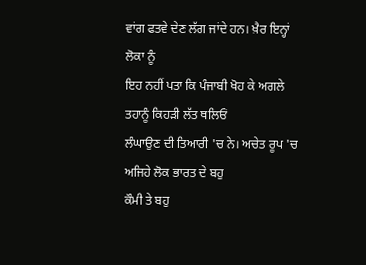ਵਾਂਗ ਫਤਵੇ ਦੇਣ ਲੱਗ ਜਾਂਦੇ ਹਨ। ਖ਼ੈਰ ਇਨ੍ਹਾਂ ਲੋਕਾ ਨੂੰ
ਇਹ ਨਹੀਂ ਪਤਾ ਕਿ ਪੰਜਾਬੀ ਖੋਹ ਕੇ ਅਗਲੇ ਤਹਾਨੂੰ ਕਿਹੜੀ ਲੱਤ ਥਲਿਓਂ
ਲੰਘਾਉਣ ਦੀ ਤਿਆਰੀ 'ਚ ਨੇ। ਅਚੇਤ ਰੂਪ 'ਚ ਅਜਿਹੇ ਲੋਕ ਭਾਰਤ ਦੇ ਬਹੁ
ਕੌਮੀ ਤੇ ਬਹੁ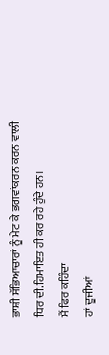ਭਾਸ਼ੀ ਸੱਭਿਆਚਾਰਾਂ ਨੂੰ ਮੇਟ ਕੇ ਭਗਵਾਂਕਰਨ ਕਰਨ ਵਾਲੀ
ਧਿਰ ਦੀ.ਹਿਮਾਇਤ ਹੀ ਕਰ ਰਹੇ ਹੁੰਦੇ ਹਨ।
ਮੈਂ ਫਿਰ ਕਹਿੰਦਾ
ਹਾਂ ਦੂਜੀਆਂ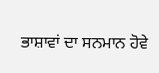ਭਾਸ਼ਾਵਾਂ ਦਾ ਸਨਮਾਨ ਹੋਵੇ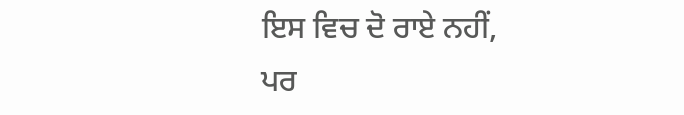ਇਸ ਵਿਚ ਦੋ ਰਾਏ ਨਹੀਂ,
ਪਰ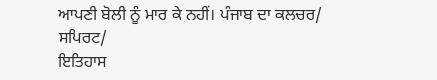ਆਪਣੀ ਬੋਲੀ ਨੂੰ ਮਾਰ ਕੇ ਨਹੀਂ। ਪੰਜਾਬ ਦਾ ਕਲਚਰ/ ਸਪਿਰਟ/
ਇਤਿਹਾਸ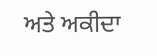ਅਤੇ ਅਕੀਦਾ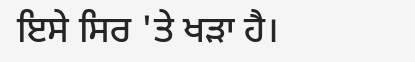ਇਸੇ ਸਿਰ 'ਤੇ ਖੜਾ ਹੈ।